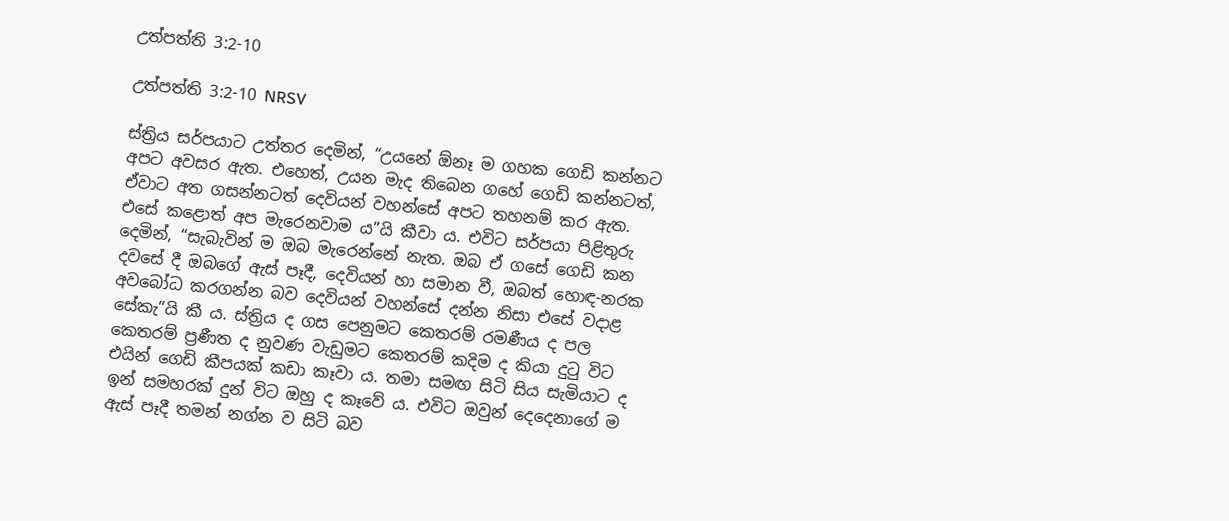උත්පත්ති 3:2-10

උත්පත්ති 3:2-10 NRSV

ස්ත්‍රිය සර්පයාට උත්තර දෙමින්, “උයනේ ඕනෑ ම ගහක ගෙඩි කන්නට අපට අවසර ඇත. එහෙත්, උයන මැද තිබෙන ගහේ ගෙඩි කන්නටත්, ඒවාට අත ගසන්නටත් දෙවියන් වහන්සේ අපට තහනම් කර ඇත. එසේ කළොත් අප මැරෙනවාම ය”යි කීවා ය. එවිට සර්පයා පිළිතුරු දෙමින්, “සැබැවින් ම ඔබ මැරෙන්නේ නැත. ඔබ ඒ ගසේ ගෙඩි කන දවසේ දී ඔබ‍‍ගේ ඇස් පෑදී, දෙවියන් හා සමාන වී, ඔබත් හොඳ-නරක අවබෝධ කරගන්න බව දෙවියන් වහන්සේ දන්න නිසා එසේ වදාළ සේකැ”යි කී ය. ස්ත්‍රිය ද ගස පෙනුමට කෙතරම් රමණීය ද පල කෙතරම් ප්‍රණීත ද නුවණ වැඩුමට කෙතරම් කදිම ද කියා දුටු විට එයින් ගෙඩි කීපයක් කඩා කෑවා ය. තමා සමඟ සිටි සිය සැමියාට ද ඉන් සමහරක් දුන් විට ඔහු ද කෑවේ ය. එවිට ඔවුන් දෙදෙනාගේ ම ඇස් පෑදී තමන් නග්න ව සිටි බව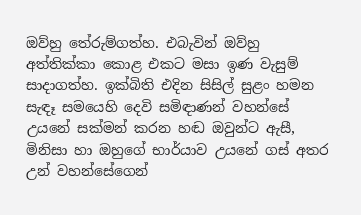ඔව්හු තේරුම්ගත්හ. එබැවින් ඔව්හු අත්තික්කා කොළ එකට මසා ඉණ වැසුම් සාදාගත්හ. ඉක්බිති එදින සිසිල් සුළං හමන සැඳෑ සමයෙහි දෙවි සමිඳාණන් වහන්සේ උයනේ සක්මන් කරන හඬ ඔවුන්ට ඇසී, මිනිසා හා ඔහුගේ භාර්යාව උයනේ ගස් අතර උන් වහන්සේගෙන්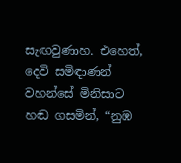සැඟවුණාහ. එහෙත්, දෙවි සමිඳාණන් වහන්සේ මිනිසාට හඬ ගසමින්, “නුඹ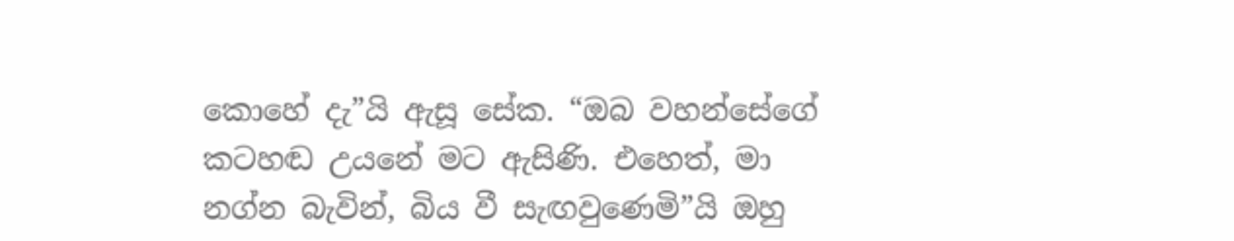කොහේ දැ”යි ඇසූ සේක. “ඔබ වහන්සේගේ කටහඬ උයනේ මට ඇසිණි. එහෙත්, මා නග්න බැවින්, බිය වී සැඟවුණෙමි”යි ඔහු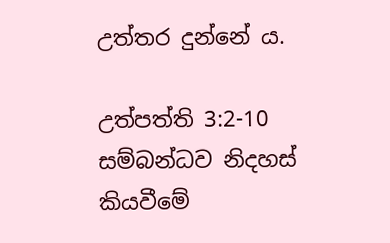උත්තර දුන්නේ ය.

උත්පත්ති 3:2-10 සම්බන්ධව නිදහස් කියවීමේ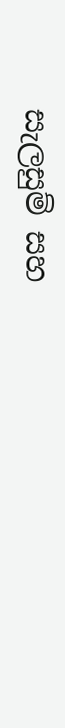සැලසුම් සහ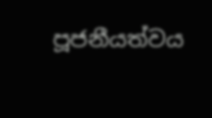පූජනීයත්වය